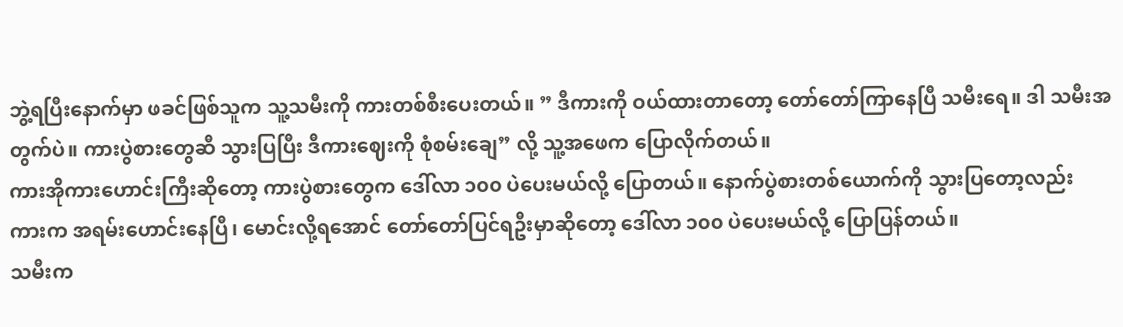ဘွဲ့ရပြီးနောက်မှာ ဖခင်ဖြစ်သူက သူ့သမီးကို ကားတစ်စီးပေးတယ်။ ” ဒီကားကို ဝယ်ထားတာတော့ တော်တော်ကြာနေပြီ သမီးရေ။ ဒါ သမီးအတွက်ပဲ။ ကားပွဲစားတွေဆီ သွားပြပြီး ဒီကားဈေးကို စုံစမ်းချေ” လို့ သူ့အဖေက ပြောလိုက်တယ်။
ကားအိုကားဟောင်းကြီးဆိုတော့ ကားပွဲစားတွေက ဒေါ်လာ ၁၀၀ ပဲပေးမယ်လို့ ပြောတယ်။ နောက်ပွဲစားတစ်ယောက်ကို သွားပြတော့လည်း ကားက အရမ်းဟောင်းနေပြီ၊ မောင်းလို့ရအောင် တော်တော်ပြင်ရဦးမှာဆိုတော့ ဒေါ်လာ ၁၀၀ ပဲပေးမယ်လို့ ပြောပြန်တယ်။
သမီးက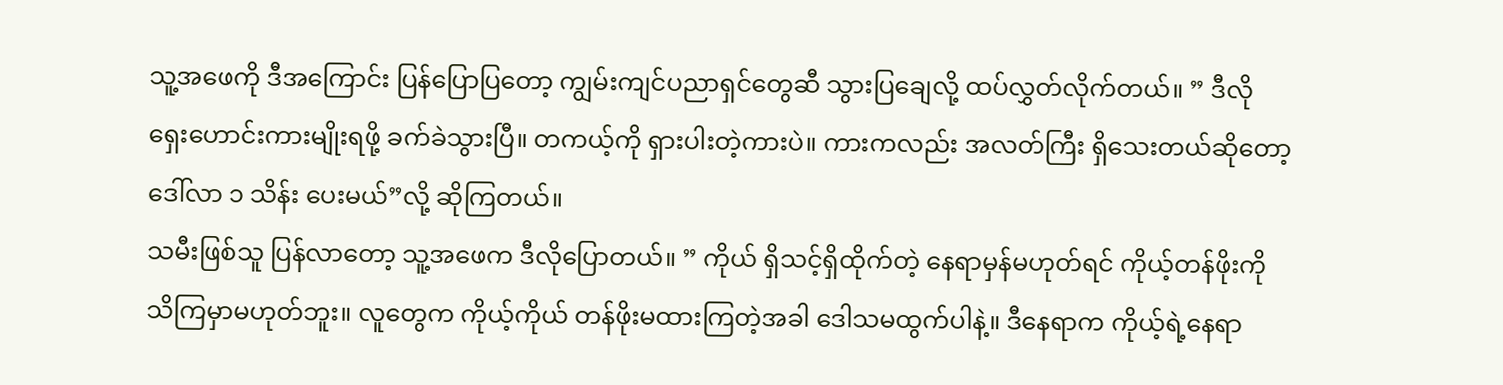သူ့အဖေကို ဒီအကြောင်း ပြန်ပြောပြတော့ ကျွမ်းကျင်ပညာရှင်တွေဆီ သွားပြချေလို့ ထပ်လွှတ်လိုက်တယ်။ ” ဒီလို ရှေးဟောင်းကားမျိုးရဖို့ ခက်ခဲသွားပြီ။ တကယ့်ကို ရှားပါးတဲ့ကားပဲ။ ကားကလည်း အလတ်ကြီး ရှိသေးတယ်ဆိုတော့ ဒေါ်လာ ၁ သိန်း ပေးမယ်”လို့ ဆိုကြတယ်။
သမီးဖြစ်သူ ပြန်လာတော့ သူ့အဖေက ဒီလိုပြောတယ်။ ” ကိုယ် ရှိသင့်ရှိထိုက်တဲ့ နေရာမှန်မဟုတ်ရင် ကိုယ့်တန်ဖိုးကို သိကြမှာမဟုတ်ဘူး။ လူတွေက ကိုယ့်ကိုယ် တန်ဖိုးမထားကြတဲ့အခါ ဒေါသမထွက်ပါနဲ့။ ဒီနေရာက ကိုယ့်ရဲ့နေရာ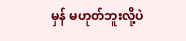မှန် မဟုတ်ဘူးလို့ပဲ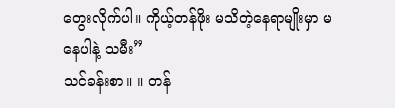တွေးလိုက်ပါ။ ကိုယ့်တန်ဖိုး မသိတဲ့နေရာမျိုးမှာ မနေပါနဲ့ သမီး”
သင်ခန်းစာ။ ။ တန်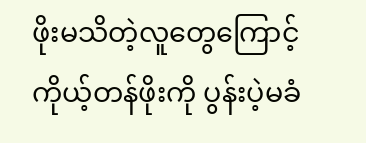ဖိုးမသိတဲ့လူတွေကြောင့် ကိုယ့်တန်ဖိုးကို ပွန်းပဲ့မခံ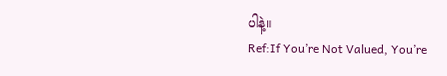ပါနဲ့။
Ref:If You’re Not Valued, You’re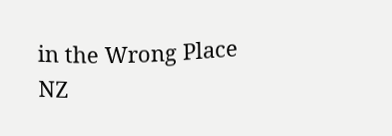in the Wrong Place
NZ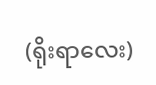(ရိုးရာလေး)